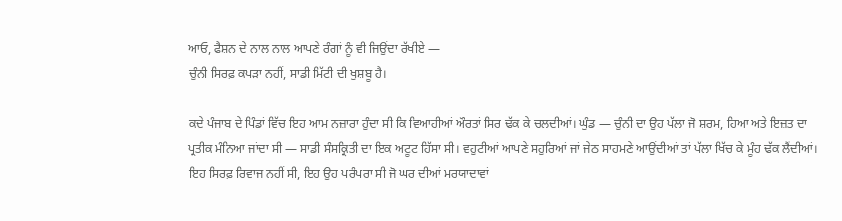ਆਓ, ਫੈਸ਼ਨ ਦੇ ਨਾਲ ਨਾਲ ਆਪਣੇ ਰੰਗਾਂ ਨੂੰ ਵੀ ਜਿਉਂਦਾ ਰੱਖੀਏ —
ਚੁੰਨੀ ਸਿਰਫ਼ ਕਪੜਾ ਨਹੀਂ, ਸਾਡੀ ਮਿੱਟੀ ਦੀ ਖੁਸ਼ਬੂ ਹੈ।

ਕਦੇ ਪੰਜਾਬ ਦੇ ਪਿੰਡਾਂ ਵਿੱਚ ਇਹ ਆਮ ਨਜ਼ਾਰਾ ਹੁੰਦਾ ਸੀ ਕਿ ਵਿਆਹੀਆਂ ਔਰਤਾਂ ਸਿਰ ਢੱਕ ਕੇ ਚਲਦੀਆਂ। ਘੁੰਡ — ਚੁੰਨੀ ਦਾ ਉਹ ਪੱਲਾ ਜੋ ਸ਼ਰਮ, ਹਿਆ ਅਤੇ ਇਜ਼ਤ ਦਾ ਪ੍ਰਤੀਕ ਮੰਨਿਆ ਜਾਂਦਾ ਸੀ — ਸਾਡੀ ਸੰਸਕ੍ਰਿਤੀ ਦਾ ਇਕ ਅਟੂਟ ਹਿੱਸਾ ਸੀ। ਵਹੁਟੀਆਂ ਆਪਣੇ ਸਹੁਰਿਆਂ ਜਾਂ ਜੇਠ ਸਾਹਮਣੇ ਆਉਂਦੀਆਂ ਤਾਂ ਪੱਲਾ ਖਿੱਚ ਕੇ ਮੂੰਹ ਢੱਕ ਲੈਂਦੀਆਂ। ਇਹ ਸਿਰਫ਼ ਰਿਵਾਜ ਨਹੀਂ ਸੀ, ਇਹ ਉਹ ਪਰੰਪਰਾ ਸੀ ਜੋ ਘਰ ਦੀਆਂ ਮਰਯਾਦਾਵਾਂ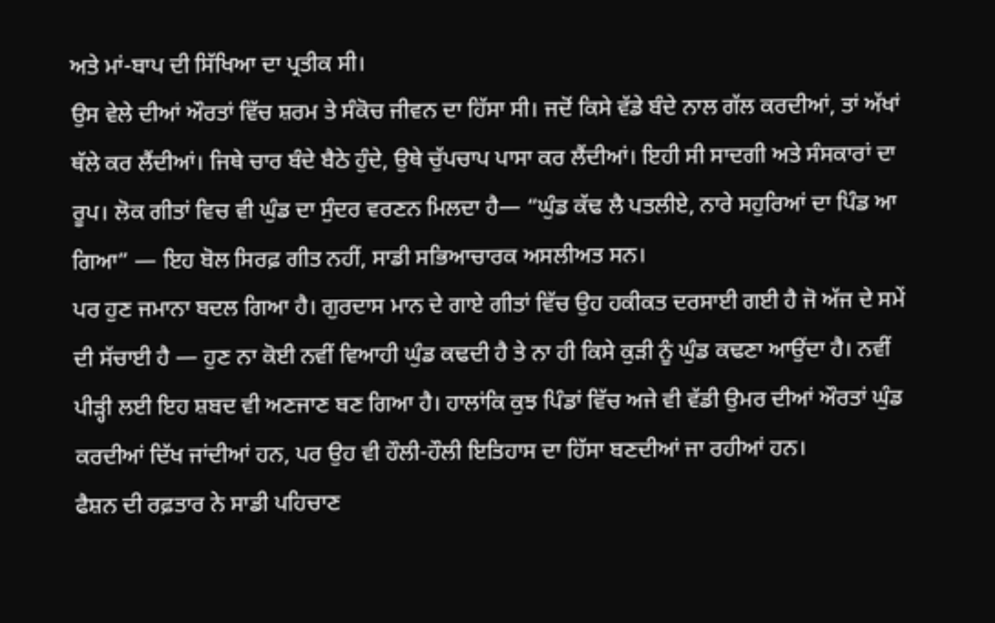ਅਤੇ ਮਾਂ-ਬਾਪ ਦੀ ਸਿੱਖਿਆ ਦਾ ਪ੍ਰਤੀਕ ਸੀ।
ਉਸ ਵੇਲੇ ਦੀਆਂ ਔਰਤਾਂ ਵਿੱਚ ਸ਼ਰਮ ਤੇ ਸੰਕੋਚ ਜੀਵਨ ਦਾ ਹਿੱਸਾ ਸੀ। ਜਦੋਂ ਕਿਸੇ ਵੱਡੇ ਬੰਦੇ ਨਾਲ ਗੱਲ ਕਰਦੀਆਂ, ਤਾਂ ਅੱਖਾਂ ਥੱਲੇ ਕਰ ਲੈਂਦੀਆਂ। ਜਿਥੇ ਚਾਰ ਬੰਦੇ ਬੈਠੇ ਹੁੰਦੇ, ਉਥੇ ਚੁੱਪਚਾਪ ਪਾਸਾ ਕਰ ਲੈਂਦੀਆਂ। ਇਹੀ ਸੀ ਸਾਦਗੀ ਅਤੇ ਸੰਸਕਾਰਾਂ ਦਾ ਰੂਪ। ਲੋਕ ਗੀਤਾਂ ਵਿਚ ਵੀ ਘੁੰਡ ਦਾ ਸੁੰਦਰ ਵਰਣਨ ਮਿਲਦਾ ਹੈ— “ਘੁੰਡ ਕੱਢ ਲੈ ਪਤਲੀਏ, ਨਾਰੇ ਸਹੁਰਿਆਂ ਦਾ ਪਿੰਡ ਆ ਗਿਆ” — ਇਹ ਬੋਲ ਸਿਰਫ਼ ਗੀਤ ਨਹੀਂ, ਸਾਡੀ ਸਭਿਆਚਾਰਕ ਅਸਲੀਅਤ ਸਨ।
ਪਰ ਹੁਣ ਜਮਾਨਾ ਬਦਲ ਗਿਆ ਹੈ। ਗੁਰਦਾਸ ਮਾਨ ਦੇ ਗਾਏ ਗੀਤਾਂ ਵਿੱਚ ਉਹ ਹਕੀਕਤ ਦਰਸਾਈ ਗਈ ਹੈ ਜੋ ਅੱਜ ਦੇ ਸਮੇਂ ਦੀ ਸੱਚਾਈ ਹੈ — ਹੁਣ ਨਾ ਕੋਈ ਨਵੀਂ ਵਿਆਹੀ ਘੁੰਡ ਕਢਦੀ ਹੈ ਤੇ ਨਾ ਹੀ ਕਿਸੇ ਕੁੜੀ ਨੂੰ ਘੁੰਡ ਕਢਣਾ ਆਉਂਦਾ ਹੈ। ਨਵੀਂ ਪੀੜ੍ਹੀ ਲਈ ਇਹ ਸ਼ਬਦ ਵੀ ਅਣਜਾਣ ਬਣ ਗਿਆ ਹੈ। ਹਾਲਾਂਕਿ ਕੁਝ ਪਿੰਡਾਂ ਵਿੱਚ ਅਜੇ ਵੀ ਵੱਡੀ ਉਮਰ ਦੀਆਂ ਔਰਤਾਂ ਘੁੰਡ ਕਰਦੀਆਂ ਦਿੱਖ ਜਾਂਦੀਆਂ ਹਨ, ਪਰ ਉਹ ਵੀ ਹੌਲੀ-ਹੌਲੀ ਇਤਿਹਾਸ ਦਾ ਹਿੱਸਾ ਬਣਦੀਆਂ ਜਾ ਰਹੀਆਂ ਹਨ।
ਫੈਸ਼ਨ ਦੀ ਰਫ਼ਤਾਰ ਨੇ ਸਾਡੀ ਪਹਿਚਾਣ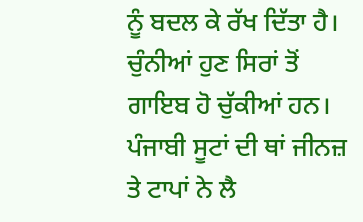ਨੂੰ ਬਦਲ ਕੇ ਰੱਖ ਦਿੱਤਾ ਹੈ। ਚੁੰਨੀਆਂ ਹੁਣ ਸਿਰਾਂ ਤੋਂ ਗਾਇਬ ਹੋ ਚੁੱਕੀਆਂ ਹਨ। ਪੰਜਾਬੀ ਸੂਟਾਂ ਦੀ ਥਾਂ ਜੀਨਜ਼ ਤੇ ਟਾਪਾਂ ਨੇ ਲੈ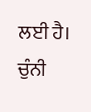ਲਈ ਹੈ। ਚੁੰਨੀ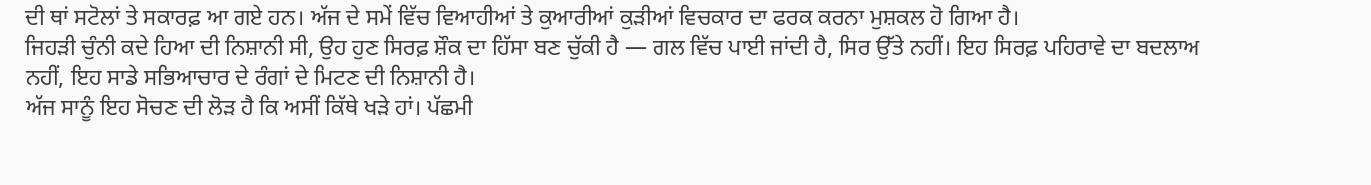ਦੀ ਥਾਂ ਸਟੋਲਾਂ ਤੇ ਸਕਾਰਫ਼ ਆ ਗਏ ਹਨ। ਅੱਜ ਦੇ ਸਮੇਂ ਵਿੱਚ ਵਿਆਹੀਆਂ ਤੇ ਕੁਆਰੀਆਂ ਕੁੜੀਆਂ ਵਿਚਕਾਰ ਦਾ ਫਰਕ ਕਰਨਾ ਮੁਸ਼ਕਲ ਹੋ ਗਿਆ ਹੈ।
ਜਿਹੜੀ ਚੁੰਨੀ ਕਦੇ ਹਿਆ ਦੀ ਨਿਸ਼ਾਨੀ ਸੀ, ਉਹ ਹੁਣ ਸਿਰਫ਼ ਸ਼ੌਕ ਦਾ ਹਿੱਸਾ ਬਣ ਚੁੱਕੀ ਹੈ — ਗਲ ਵਿੱਚ ਪਾਈ ਜਾਂਦੀ ਹੈ, ਸਿਰ ਉੱਤੇ ਨਹੀਂ। ਇਹ ਸਿਰਫ਼ ਪਹਿਰਾਵੇ ਦਾ ਬਦਲਾਅ ਨਹੀਂ, ਇਹ ਸਾਡੇ ਸਭਿਆਚਾਰ ਦੇ ਰੰਗਾਂ ਦੇ ਮਿਟਣ ਦੀ ਨਿਸ਼ਾਨੀ ਹੈ।
ਅੱਜ ਸਾਨੂੰ ਇਹ ਸੋਚਣ ਦੀ ਲੋੜ ਹੈ ਕਿ ਅਸੀਂ ਕਿੱਥੇ ਖੜੇ ਹਾਂ। ਪੱਛਮੀ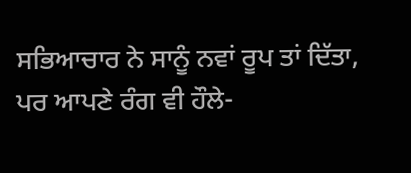ਸਭਿਆਚਾਰ ਨੇ ਸਾਨੂੰ ਨਵਾਂ ਰੂਪ ਤਾਂ ਦਿੱਤਾ, ਪਰ ਆਪਣੇ ਰੰਗ ਵੀ ਹੌਲੇ-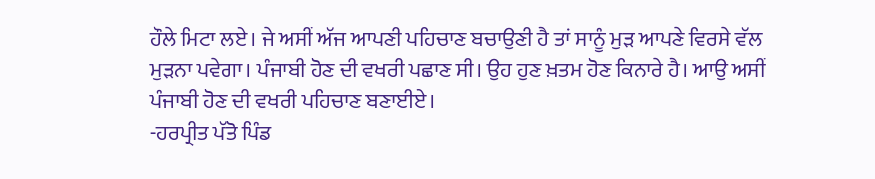ਹੌਲੇ ਮਿਟਾ ਲਏ। ਜੇ ਅਸੀਂ ਅੱਜ ਆਪਣੀ ਪਹਿਚਾਣ ਬਚਾਉਣੀ ਹੈ ਤਾਂ ਸਾਨੂੰ ਮੁੜ ਆਪਣੇ ਵਿਰਸੇ ਵੱਲ ਮੁੜਨਾ ਪਵੇਗਾ। ਪੰਜਾਬੀ ਹੋਣ ਦੀ ਵਖਰੀ ਪਛਾਣ ਸੀ। ਉਹ ਹੁਣ ਖ਼ਤਮ ਹੋਣ ਕਿਨਾਰੇ ਹੈ। ਆਉ ਅਸੀਂ ਪੰਜਾਬੀ ਹੋਣ ਦੀ ਵਖਰੀ ਪਹਿਚਾਣ ਬਣਾਈਏ।
-ਹਰਪ੍ਰੀਤ ਪੱਤੋ ਪਿੰਡ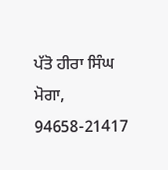ਪੱਤੋ ਹੀਰਾ ਸਿੰਘ ਮੋਗਾ, 94658-21417